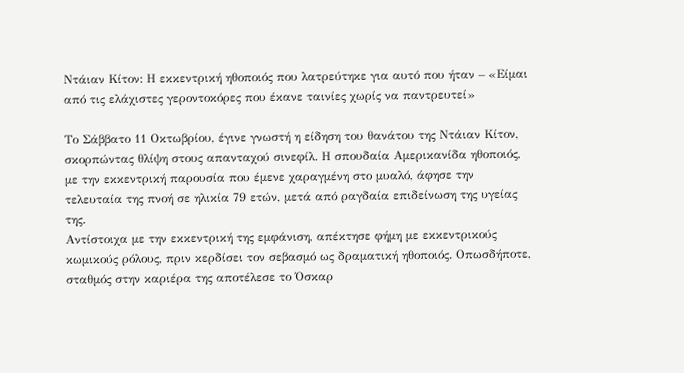Ντάιαν Κίτον: Η εκκεντρική ηθοποιός που λατρεύτηκε για αυτό που ήταν – «Είμαι από τις ελάχιστες γεροντοκόρες που έκανε ταινίες χωρίς να παντρευτεί»

Το Σάββατο 11 Οκτωβρίου, έγινε γνωστή η είδηση του θανάτου της Ντάιαν Κίτον, σκορπώντας θλίψη στους απανταχού σινεφίλ. Η σπουδαία Αμερικανίδα ηθοποιός, με την εκκεντρική παρουσία που έμενε χαραγμένη στο μυαλό, άφησε την τελευταία της πνοή σε ηλικία 79 ετών, μετά από ραγδαία επιδείνωση της υγείας της.
Αντίστοιχα με την εκκεντρική της εμφάνιση, απέκτησε φήμη με εκκεντρικούς κωμικούς ρόλους, πριν κερδίσει τον σεβασμό ως δραματική ηθοποιός. Οπωσδήποτε, σταθμός στην καριέρα της αποτέλεσε το Όσκαρ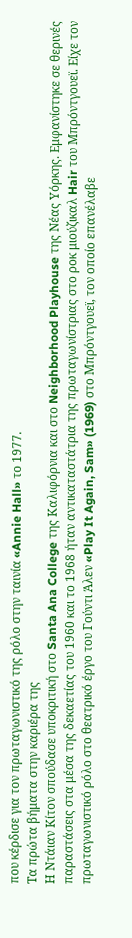που κέρδισε για τον πρωταγωνιστικό της ρόλο στην ταινία «Annie Hall» το 1977.
Τα πρώτα βήματα στην καριέρα της
Η Ντάιαν Κίτον σπούδασε υποκριτική στο Santa Ana College της Καλιφόρνια και στο Neighborhood Playhouse της Νέας Υόρκης. Εμφανίστηκε σε θερινές παραστάσεις στα μέσα της δεκαετίας του 1960 και το 1968 ήταν αντικαταστάτρια της πρωταγωνίστριας στο ροκ μιούζικαλ Hair του Μπρόντγουεϊ. Είχε τον πρωταγωνιστικό ρόλο στο θεατρικό έργο του Γούντι Άλεν «Play It Again, Sam» (1969) στο Μπρόντγουεϊ, τον οποίο επανέλαβε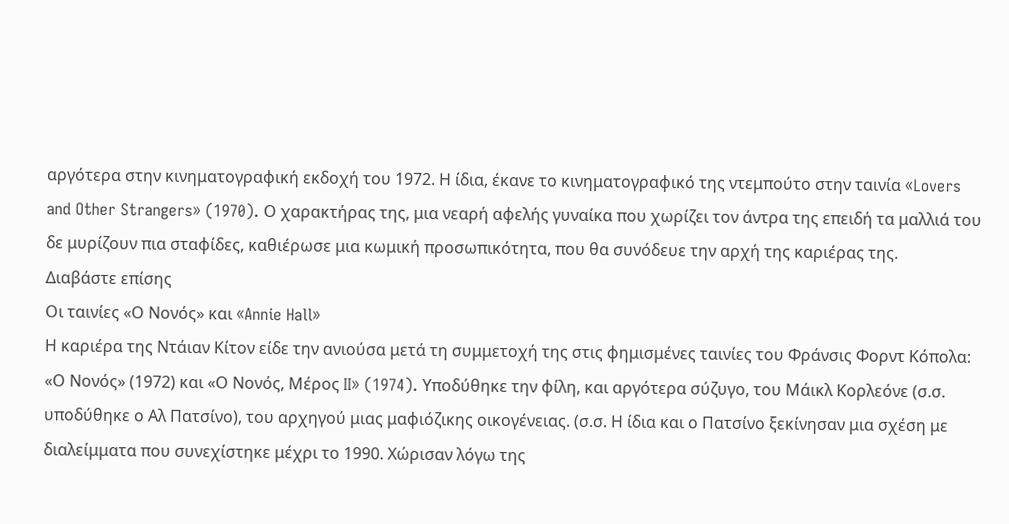αργότερα στην κινηματογραφική εκδοχή του 1972. Η ίδια, έκανε το κινηματογραφικό της ντεμπούτο στην ταινία «Lovers and Other Strangers» (1970). Ο χαρακτήρας της, μια νεαρή αφελής γυναίκα που χωρίζει τον άντρα της επειδή τα μαλλιά του δε μυρίζουν πια σταφίδες, καθιέρωσε μια κωμική προσωπικότητα, που θα συνόδευε την αρχή της καριέρας της.
Διαβάστε επίσης
Οι ταινίες «Ο Νονός» και «Annie Hall»
Η καριέρα της Ντάιαν Κίτον είδε την ανιούσα μετά τη συμμετοχή της στις φημισμένες ταινίες του Φράνσις Φορντ Κόπολα: «Ο Νονός» (1972) και «Ο Νονός, Μέρος II» (1974). Υποδύθηκε την φίλη, και αργότερα σύζυγο, του Μάικλ Κορλεόνε (σ.σ. υποδύθηκε ο Αλ Πατσίνο), του αρχηγού μιας μαφιόζικης οικογένειας. (σ.σ. Η ίδια και ο Πατσίνο ξεκίνησαν μια σχέση με διαλείμματα που συνεχίστηκε μέχρι το 1990. Χώρισαν λόγω της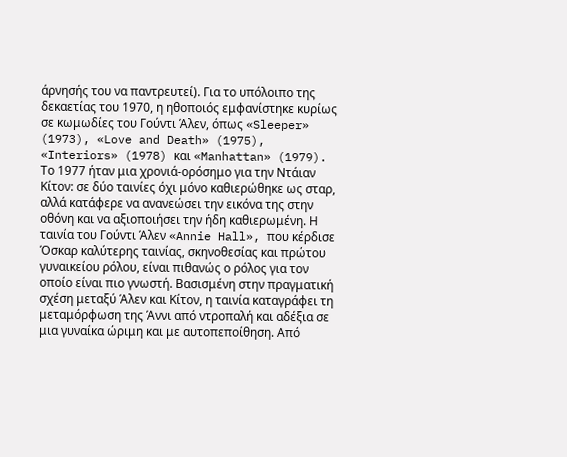άρνησής του να παντρευτεί). Για το υπόλοιπο της δεκαετίας του 1970, η ηθοποιός εμφανίστηκε κυρίως σε κωμωδίες του Γούντι Άλεν, όπως «Sleeper» (1973), «Love and Death» (1975), «Interiors» (1978) και «Manhattan» (1979).
Το 1977 ήταν μια χρονιά-ορόσημο για την Ντάιαν Κίτον: σε δύο ταινίες όχι μόνο καθιερώθηκε ως σταρ, αλλά κατάφερε να ανανεώσει την εικόνα της στην οθόνη και να αξιοποιήσει την ήδη καθιερωμένη. Η ταινία του Γούντι Άλεν «Annie Hall», που κέρδισε Όσκαρ καλύτερης ταινίας, σκηνοθεσίας και πρώτου γυναικείου ρόλου, είναι πιθανώς ο ρόλος για τον οποίο είναι πιο γνωστή. Βασισμένη στην πραγματική σχέση μεταξύ Άλεν και Κίτον, η ταινία καταγράφει τη μεταμόρφωση της Άννι από ντροπαλή και αδέξια σε μια γυναίκα ώριμη και με αυτοπεποίθηση. Από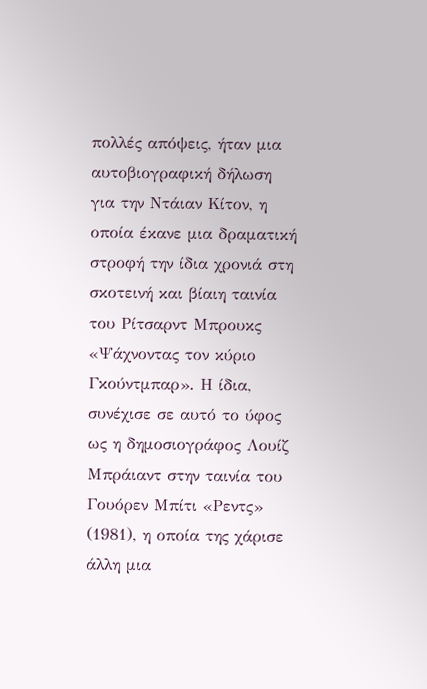πολλές απόψεις, ήταν μια αυτοβιογραφική δήλωση για την Ντάιαν Κίτον, η οποία έκανε μια δραματική στροφή την ίδια χρονιά στη σκοτεινή και βίαιη ταινία του Ρίτσαρντ Μπρουκς «Ψάχνοντας τον κύριο Γκούντμπαρ». Η ίδια, συνέχισε σε αυτό το ύφος ως η δημοσιογράφος Λουίζ Μπράιαντ στην ταινία του Γουόρεν Μπίτι «Ρεντς» (1981), η οποία της χάρισε άλλη μια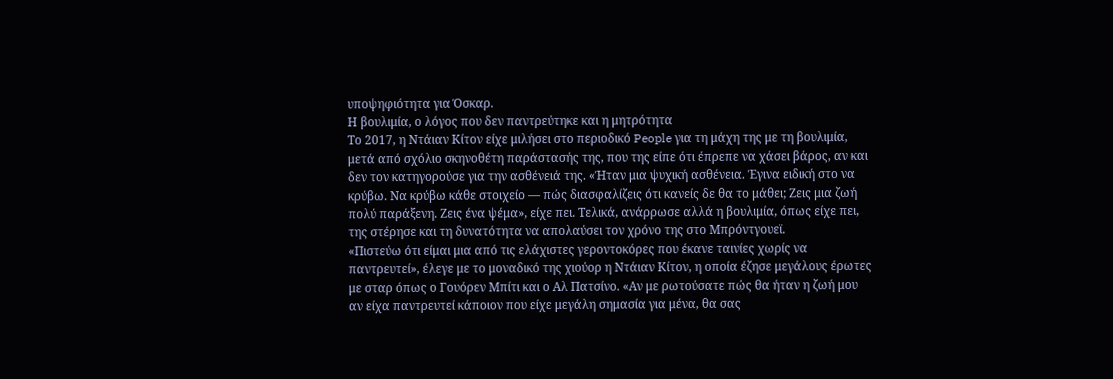υποψηφιότητα για Όσκαρ.
Η βουλιμία, ο λόγος που δεν παντρεύτηκε και η μητρότητα
Το 2017, η Ντάιαν Κίτον είχε μιλήσει στο περιοδικό People για τη μάχη της με τη βουλιμία, μετά από σχόλιο σκηνοθέτη παράστασής της, που της είπε ότι έπρεπε να χάσει βάρος, αν και δεν τον κατηγορούσε για την ασθένειά της. «Ήταν μια ψυχική ασθένεια. Έγινα ειδική στο να κρύβω. Να κρύβω κάθε στοιχείο — πώς διασφαλίζεις ότι κανείς δε θα το μάθει; Ζεις μια ζωή πολύ παράξενη. Ζεις ένα ψέμα», είχε πει. Τελικά, ανάρρωσε αλλά η βουλιμία, όπως είχε πει, της στέρησε και τη δυνατότητα να απολαύσει τον χρόνο της στο Μπρόντγουεϊ.
«Πιστεύω ότι είμαι μια από τις ελάχιστες γεροντοκόρες που έκανε ταινίες χωρίς να παντρευτεί», έλεγε με το μοναδικό της χιούορ η Ντάιαν Κίτον, η οποία έζησε μεγάλους έρωτες με σταρ όπως ο Γουόρεν Μπίτι και ο Αλ Πατσίνο. «Αν με ρωτούσατε πώς θα ήταν η ζωή μου αν είχα παντρευτεί κάποιον που είχε μεγάλη σημασία για μένα, θα σας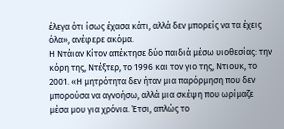έλεγα ότι ίσως έχασα κάτι, αλλά δεν μπορείς να τα έχεις όλα», ανέφερε ακόμα.
Η Ντάιαν Κίτον απέκτησε δύο παιδιά μέσω υιοθεσίας: την κόρη της, Ντέξτερ, το 1996 και τον γιο της, Ντιουκ, το 2001. «Η μητρότητα δεν ήταν μια παρόρμηση που δεν μπορούσα να αγνοήσω, αλλά μια σκέψη που ωρίμαζε μέσα μου για χρόνια. Έτσι, απλώς το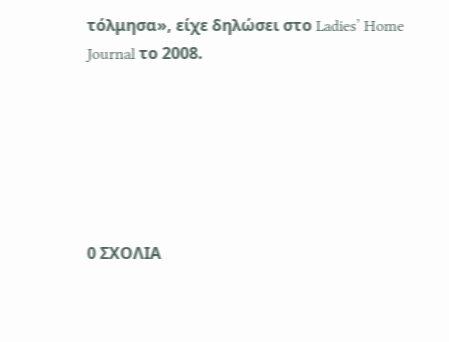τόλμησα», είχε δηλώσει στο Ladies’ Home Journal το 2008.






0 ΣΧΟΛΙΑ